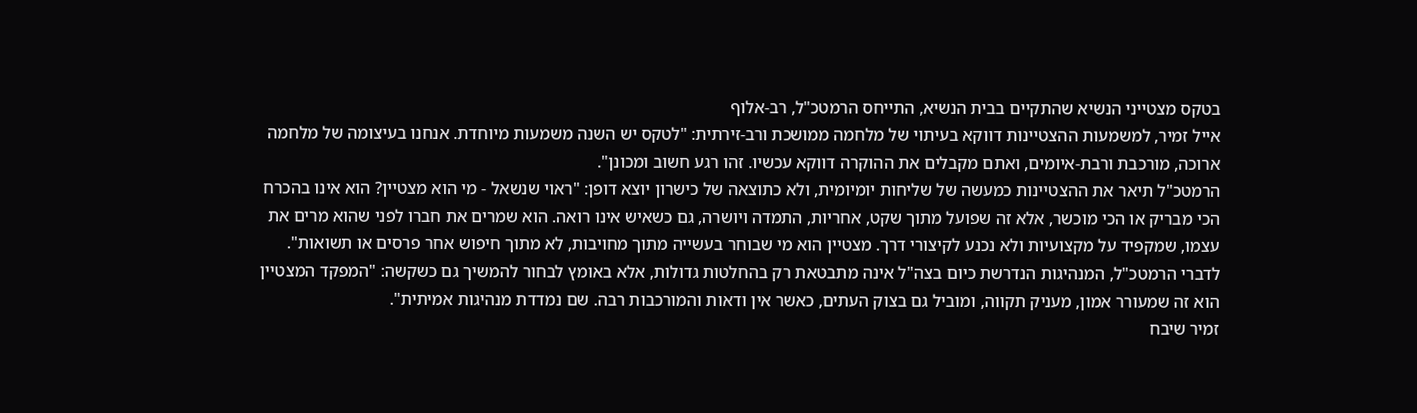בטקס מצטייני הנשיא שהתקיים בבית הנשיא, התייחס הרמטכ"ל, רב-אלוף
אייל זמיר, למשמעות ההצטיינות דווקא בעיתוי של מלחמה ממושכת ורב-זירתית: "לטקס יש השנה משמעות מיוחדת. אנחנו בעיצומה של מלחמה ארוכה, מורכבת ורבת-איומים, ואתם מקבלים את ההוקרה דווקא עכשיו. זהו רגע חשוב ומכונן".
הרמטכ"ל תיאר את ההצטיינות כמעשה של שליחות יומיומית, ולא כתוצאה של כישרון יוצא דופן: "ראוי שנשאל - מי הוא מצטיין? הוא אינו בהכרח הכי מבריק או הכי מוכשר, אלא זה שפועל מתוך שקט, אחריות, התמדה ויושרה, גם כשאיש אינו רואה. הוא שמרים את חברו לפני שהוא מרים את עצמו, שמקפיד על מקצועיות ולא נכנע לקיצורי דרך. מצטיין הוא מי שבוחר בעשייה מתוך מחויבות, לא מתוך חיפוש אחר פרסים או תשואות".
לדברי הרמטכ"ל, המנהיגות הנדרשת כיום בצה"ל אינה מתבטאת רק בהחלטות גדולות, אלא באומץ לבחור להמשיך גם כשקשה: "המפקד המצטיין הוא זה שמעורר אמון, מעניק תקווה, ומוביל גם בצוק העתים, כאשר אין ודאות והמורכבות רבה. שם נמדדת מנהיגות אמיתית".
זמיר שיבח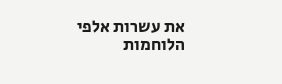את עשרות אלפי הלוחמות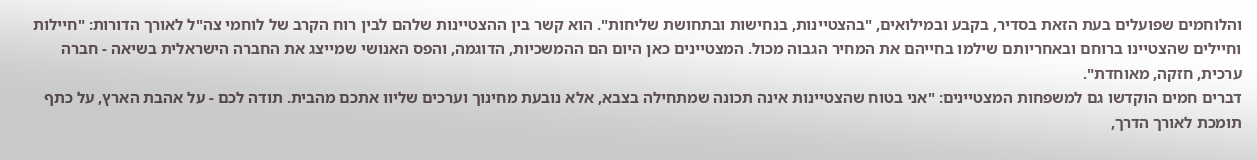והלוחמים שפועלים בעת הזאת בסדיר, בקבע ובמילואים, "בהצטיינות, בנחישות ובתחושת שליחות". הוא קשר בין ההצטיינות שלהם לבין רוח הקרב של לוחמי צה"ל לאורך הדורות: "חיילות וחיילים שהצטיינו ברוחם ובאחריותם שילמו בחייהם את המחיר הגבוה מכול. המצטיינים כאן היום הם ההמשכיות, הדוגמה, והפס האנושי שמייצג את החברה הישראלית בשיאה - חברה ערכית, חזקה, מאוחדת".
דברים חמים הוקדשו גם למשפחות המצטיינים: "אני בטוח שהצטיינות אינה תכונה שמתחילה בצבא, אלא נובעת מחינוך וערכים שליוו אתכם מהבית. תודה לכם - על אהבת הארץ, על כתף תומכת לאורך הדרך,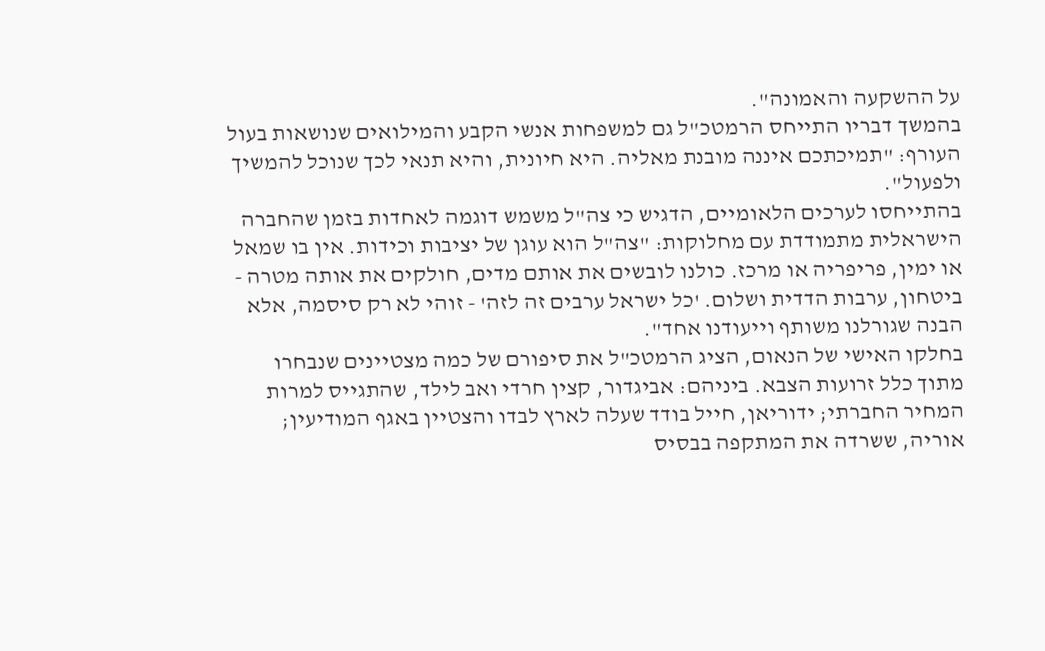על ההשקעה והאמונה".
בהמשך דבריו התייחס הרמטכ"ל גם למשפחות אנשי הקבע והמילואים שנושאות בעול העורף: "תמיכתכם איננה מובנת מאליה. היא חיונית, והיא תנאי לכך שנוכל להמשיך ולפעול".
בהתייחסו לערכים הלאומיים, הדגיש כי צה"ל משמש דוגמה לאחדות בזמן שהחברה הישראלית מתמודדת עם מחלוקות: "צה"ל הוא עוגן של יציבות וכידות. אין בו שמאל או ימין, פריפריה או מרכז. כולנו לובשים את אותם מדים, חולקים את אותה מטרה - ביטחון, ערבות הדדית ושלום. 'כל ישראל ערבים זה לזה' - זוהי לא רק סיסמה, אלא הבנה שגורלנו משותף וייעודנו אחד".
בחלקו האישי של הנאום, הציג הרמטכ"ל את סיפורם של כמה מצטיינים שנבחרו מתוך כלל זרועות הצבא. ביניהם: אביגדור, קצין חרדי ואב לילד, שהתגייס למרות המחיר החברתי; ידוריאן, חייל בודד שעלה לארץ לבדו והצטיין באגף המודיעין; אוריה, ששרדה את המתקפה בבסיס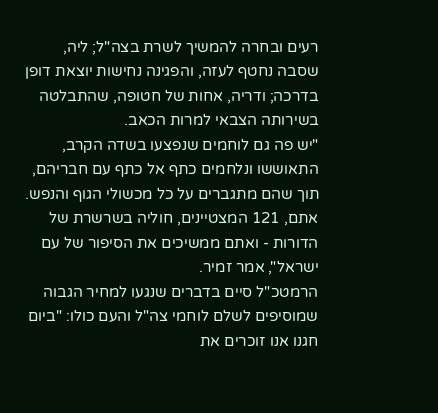רעים ובחרה להמשיך לשרת בצה"ל; ליה, שסבה נחטף לעזה, והפגינה נחישות יוצאת דופן בדרכה; ודריה, אחות של חטופה, שהתבלטה בשירותה הצבאי למרות הכאב.
"יש פה גם לוחמים שנפצעו בשדה הקרב, התאוששו ונלחמים כתף אל כתף עם חבריהם, תוך שהם מתגברים על כל מכשולי הגוף והנפש. אתם, 121 המצטיינים, חוליה בשרשרת של הדורות - ואתם ממשיכים את הסיפור של עם ישראל", אמר זמיר.
הרמטכ"ל סיים בדברים שנגעו למחיר הגבוה שמוסיפים לשלם לוחמי צה"ל והעם כולו: "ביום חגנו אנו זוכרים את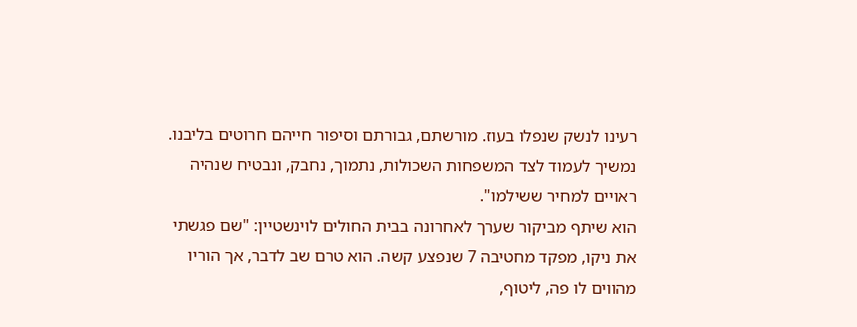רעינו לנשק שנפלו בעוז. מורשתם, גבורתם וסיפור חייהם חרוטים בליבנו. נמשיך לעמוד לצד המשפחות השכולות, נתמוך, נחבק, ונבטיח שנהיה ראויים למחיר ששילמו".
הוא שיתף מביקור שערך לאחרונה בבית החולים לוינשטיין: "שם פגשתי את ניקו, מפקד מחטיבה 7 שנפצע קשה. הוא טרם שב לדבר, אך הוריו מהווים לו פה, ליטוף,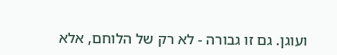ועוגן. גם זו גבורה - לא רק של הלוחם, אלא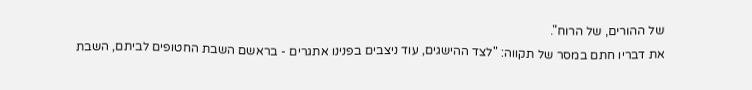של ההורים, של הרוח".
את דבריו חתם במסר של תקווה: "לצד ההישגים, עוד ניצבים בפנינו אתגרים - בראשם השבת החטופים לביתם, השבת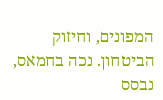המפונים, וחיזוק הביטחון. נכה בחמאס, נבסס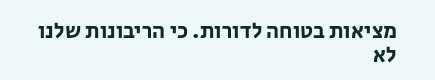מציאות בטוחה לדורות. כי הריבונות שלנו לא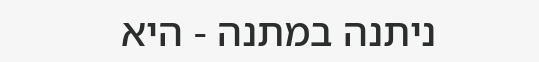ניתנה במתנה - היא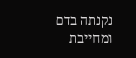נקנתה בדם ומחייבת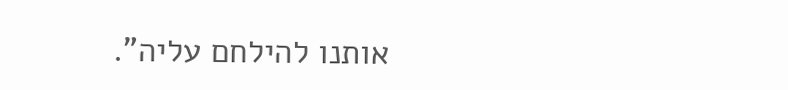אותנו להילחם עליה".